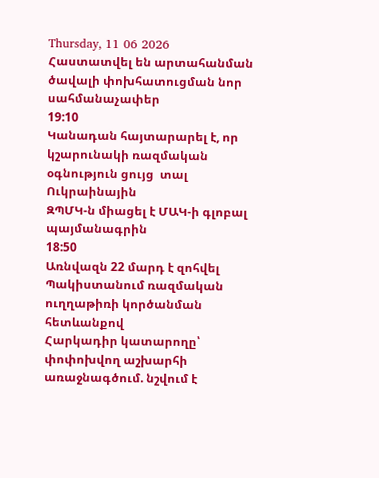Thursday, 11 06 2026
Հաստատվել են արտահանման ծավալի փոխհատուցման նոր սահմանաչափեր
19:10
Կանադան հայտարարել է, որ կշարունակի ռազմական օգնություն ցույց  տալ Ուկրաինային
ԶՊՄԿ-ն միացել է ՄԱԿ-ի գլոբալ պայմանագրին
18:50
Առնվազն 22 մարդ է զոհվել Պակիստանում ռազմական ուղղաթիռի կործանման հետևանքով
Հարկադիր կատարողը՝ փոփոխվող աշխարհի առաջնագծում. նշվում է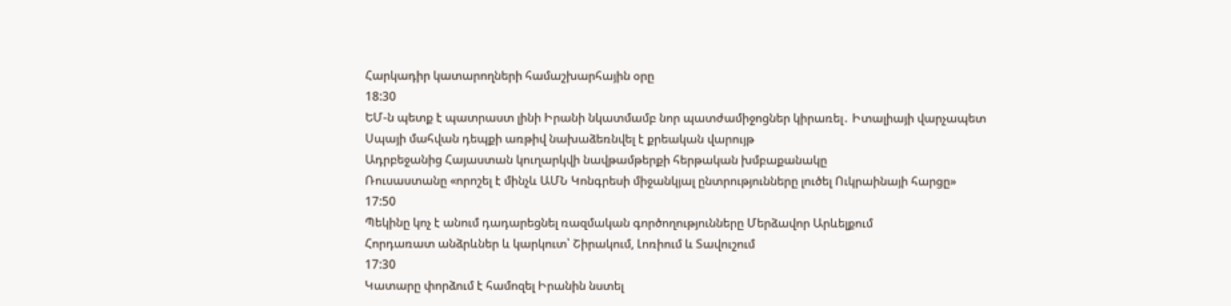Հարկադիր կատարողների համաշխարհային օրը
18:30
ԵՄ-ն պետք է պատրաստ լինի Իրանի նկատմամբ նոր պատժամիջոցներ կիրառել․ Իտալիայի վարչապետ
Սպայի մահվան դեպքի առթիվ նախաձեռնվել է քրեական վարույթ
Ադրբեջանից Հայաստան կուղարկվի նավթամթերքի հերթական խմբաքանակը
Ռուսաստանը «որոշել է մինչև ԱՄՆ Կոնգրեսի միջանկյալ ընտրությունները լուծել Ուկրաինայի հարցը»
17:50
Պեկինը կոչ է անում դադարեցնել ռազմական գործողությունները Մերձավոր Արևելքում
Հորդառատ անձրևներ և կարկուտ՝ Շիրակում, Լոռիում և Տավուշում
17:30
Կատարը փորձում է համոզել Իրանին նստել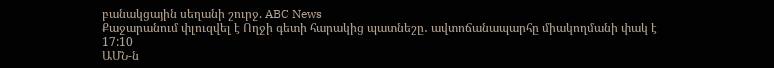բանակցային սեղանի շուրջ. ABC News
Քաջարանում փլուզվել է Ողջի գետի հարակից պատնեշը․ ավտոճանապարհը միակողմանի փակ է
17:10
ԱՄՆ-ն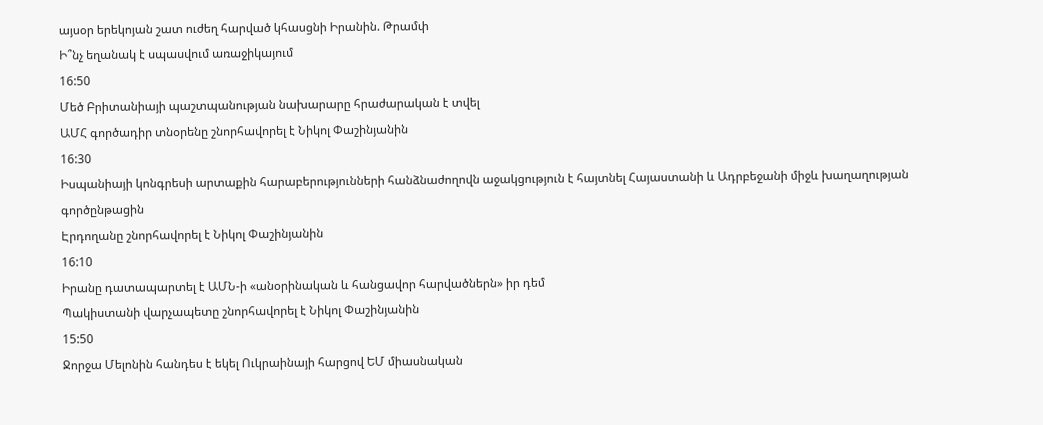այսօր երեկոյան շատ ուժեղ հարված կհասցնի Իրանին. Թրամփ
Ի՞նչ եղանակ է սպասվում առաջիկայում
16:50
Մեծ Բրիտանիայի պաշտպանության նախարարը հրաժարական է տվել
ԱՄՀ գործադիր տնօրենը շնորհավորել է Նիկոլ Փաշինյանին
16:30
Իսպանիայի կոնգրեսի արտաքին հարաբերությունների հանձնաժողովն աջակցություն է հայտնել Հայաստանի և Ադրբեջանի միջև խաղաղության գործընթացին
Էրդողանը շնորհավորել է Նիկոլ Փաշինյանին
16:10
Իրանը դատապարտել է ԱՄՆ-ի «անօրինական և հանցավոր հարվածներն» իր դեմ
Պակիստանի վարչապետը շնորհավորել է Նիկոլ Փաշինյանին
15:50
Ջորջա Մելոնին հանդես է եկել Ուկրաինայի հարցով ԵՄ միասնական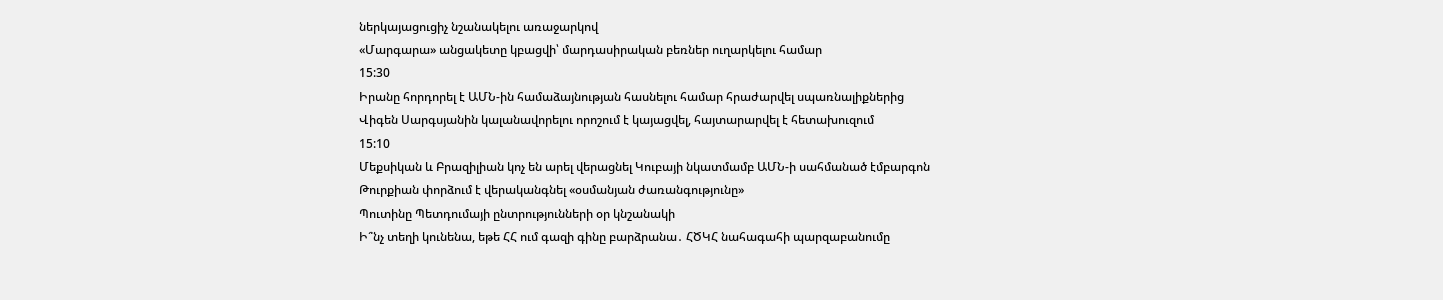ներկայացուցիչ նշանակելու առաջարկով
«Մարգարա» անցակետը կբացվի՝ մարդասիրական բեռներ ուղարկելու համար
15:30
Իրանը հորդորել է ԱՄՆ-ին համաձայնության հասնելու համար հրաժարվել սպառնալիքներից
Վիգեն Սարգսյանին կալանավորելու որոշում է կայացվել, հայտարարվել է հետախուզում
15:10
Մեքսիկան և Բրազիլիան կոչ են արել վերացնել Կուբայի նկատմամբ ԱՄՆ-ի սահմանած էմբարգոն
Թուրքիան փորձում է վերականգնել «օսմանյան ժառանգությունը»
Պուտինը Պետդումայի ընտրությունների օր կնշանակի
Ի՞նչ տեղի կունենա, եթե ՀՀ ում գազի գինը բարձրանա․ ՀԾԿՀ նահագահի պարզաբանումը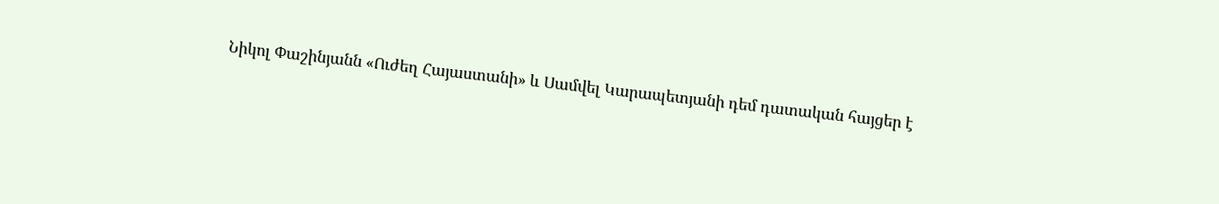Նիկոլ Փաշինյանն «Ուժեղ Հայաստանի» և Սամվել Կարապետյանի դեմ դատական հայցեր է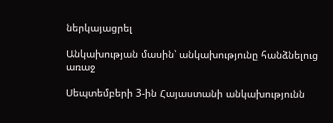ներկայացրել

Անկախության մասին՝ անկախությունը հանձնելուց առաջ

Սեպտեմբերի 3-ին Հայաստանի անկախությունն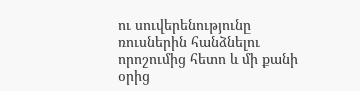ու սուվերենությունը ռուսներին հանձնելու որոշումից հետո և մի քանի օրից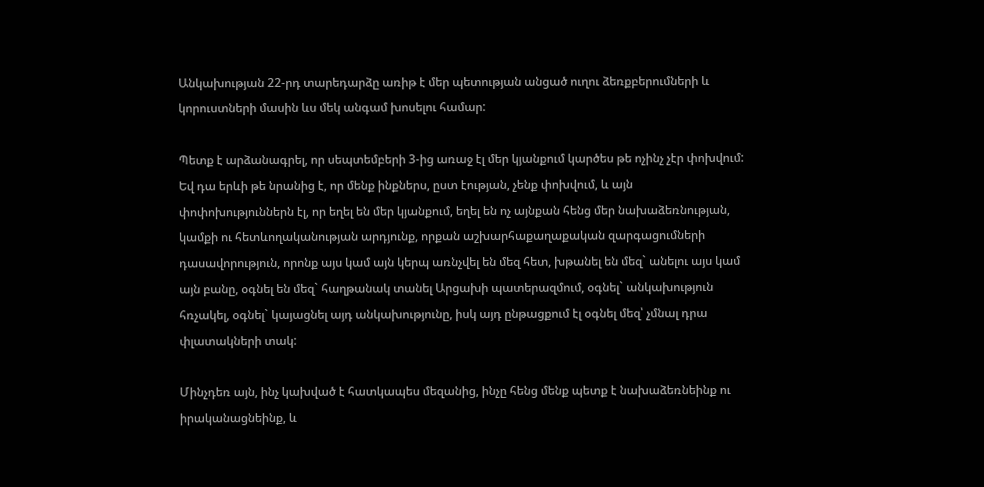Անկախության 22-րդ տարեդարձը առիթ է մեր պետության անցած ուղու ձեռքբերումների և կորուստների մասին ևս մեկ անգամ խոսելու համար:

Պետք է արձանագրել, որ սեպտեմբերի 3-ից առաջ էլ մեր կյանքում կարծես թե ոչինչ չէր փոխվում: Եվ դա երևի թե նրանից է, որ մենք ինքներս, ըստ էության, չենք փոխվում, և այն փոփոխություններն էլ, որ եղել են մեր կյանքում, եղել են ոչ այնքան հենց մեր նախաձեռնության, կամքի ու հետևողականության արդյունք, որքան աշխարհաքաղաքական զարգացումների դասավորություն, որոնք այս կամ այն կերպ առնչվել են մեզ հետ, խթանել են մեզ` անելու այս կամ այն բանը, օգնել են մեզ` հաղթանակ տանել Արցախի պատերազմում, օգնել` անկախություն հռչակել, օգնել` կայացնել այդ անկախությունը, իսկ այդ ընթացքում էլ օգնել մեզ՝ չմնալ դրա փլատակների տակ:

Մինչդեռ այն, ինչ կախված է հատկապես մեզանից, ինչը հենց մենք պետք է նախաձեռնեինք ու իրականացնեինք, և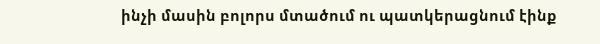ինչի մասին բոլորս մտածում ու պատկերացնում էինք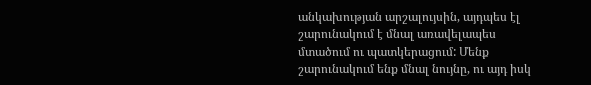անկախության արշալույսին, այդպես էլ շարունակում է մնալ առավելապես մտածում ու պատկերացում: Մենք շարունակում ենք մնալ նույնը, ու այդ իսկ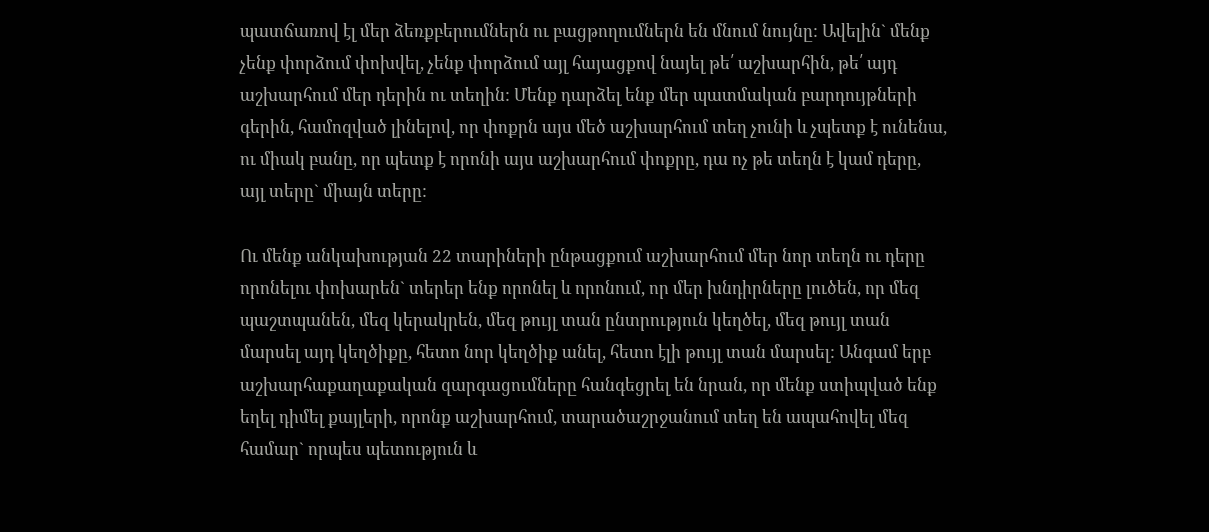պատճառով էլ մեր ձեռքբերումներն ու բացթողումներն են մնում նույնը: Ավելին` մենք չենք փորձում փոխվել, չենք փորձում այլ հայացքով նայել թե՛ աշխարհին, թե՛ այդ աշխարհում մեր դերին ու տեղին: Մենք դարձել ենք մեր պատմական բարդույթների գերին, համոզված լինելով, որ փոքրն այս մեծ աշխարհում տեղ չունի և չպետք է ունենա, ու միակ բանը, որ պետք է որոնի այս աշխարհում փոքրը, դա ոչ թե տեղն է կամ դերը, այլ տերը` միայն տերը:

Ու մենք անկախության 22 տարիների ընթացքում աշխարհում մեր նոր տեղն ու դերը որոնելու փոխարեն` տերեր ենք որոնել և որոնում, որ մեր խնդիրները լուծեն, որ մեզ պաշտպանեն, մեզ կերակրեն, մեզ թույլ տան ընտրություն կեղծել, մեզ թույլ տան մարսել այդ կեղծիքը, հետո նոր կեղծիք անել, հետո էլի թույլ տան մարսել: Անգամ երբ աշխարհաքաղաքական զարգացումները հանգեցրել են նրան, որ մենք ստիպված ենք եղել դիմել քայլերի, որոնք աշխարհում, տարածաշրջանում տեղ են ապահովել մեզ համար` որպես պետություն և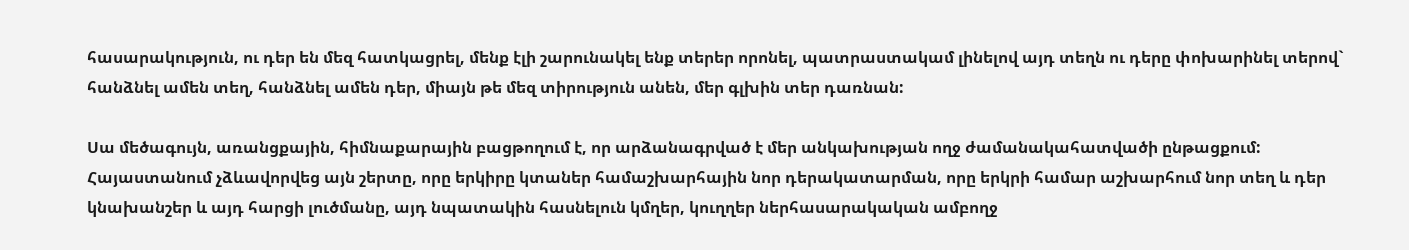հասարակություն, ու դեր են մեզ հատկացրել, մենք էլի շարունակել ենք տերեր որոնել, պատրաստակամ լինելով այդ տեղն ու դերը փոխարինել տերով` հանձնել ամեն տեղ, հանձնել ամեն դեր, միայն թե մեզ տիրություն անեն, մեր գլխին տեր դառնան:

Սա մեծագույն, առանցքային, հիմնաքարային բացթողում է, որ արձանագրված է մեր անկախության ողջ ժամանակահատվածի ընթացքում: Հայաստանում չձևավորվեց այն շերտը, որը երկիրը կտաներ համաշխարհային նոր դերակատարման, որը երկրի համար աշխարհում նոր տեղ և դեր կնախանշեր և այդ հարցի լուծմանը, այդ նպատակին հասնելուն կմղեր, կուղղեր ներհասարակական ամբողջ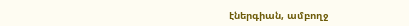էներգիան, ամբողջ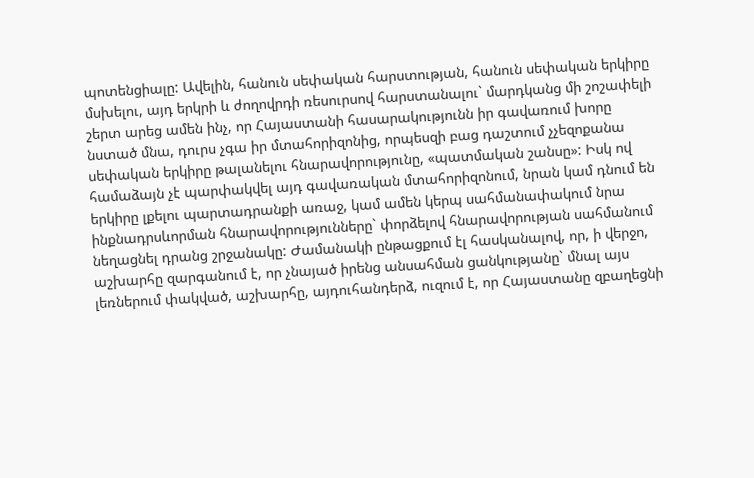պոտենցիալը: Ավելին, հանուն սեփական հարստության, հանուն սեփական երկիրը մսխելու, այդ երկրի և ժողովրդի ռեսուրսով հարստանալու` մարդկանց մի շոշափելի շերտ արեց ամեն ինչ, որ Հայաստանի հասարակությունն իր գավառում խորը նստած մնա, դուրս չգա իր մտահորիզոնից, որպեսզի բաց դաշտում չչեզոքանա սեփական երկիրը թալանելու հնարավորությունը, «պատմական շանսը»: Իսկ ով համաձայն չէ պարփակվել այդ գավառական մտահորիզոնում, նրան կամ դնում են երկիրը լքելու պարտադրանքի առաջ, կամ ամեն կերպ սահմանափակում նրա ինքնադրսևորման հնարավորությունները` փորձելով հնարավորության սահմանում նեղացնել դրանց շրջանակը: Ժամանակի ընթացքում էլ հասկանալով, որ, ի վերջո, աշխարհը զարգանում է, որ չնայած իրենց անսահման ցանկությանը` մնալ այս լեռներում փակված, աշխարհը, այդուհանդերձ, ուզում է, որ Հայաստանը զբաղեցնի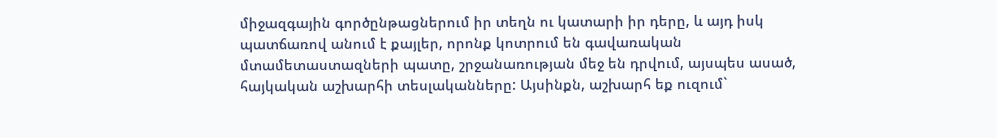միջազգային գործընթացներում իր տեղն ու կատարի իր դերը, և այդ իսկ պատճառով անում է քայլեր, որոնք կոտրում են գավառական մտամետաստազների պատը, շրջանառության մեջ են դրվում, այսպես ասած, հայկական աշխարհի տեսլականները: Այսինքն, աշխարհ եք ուզում`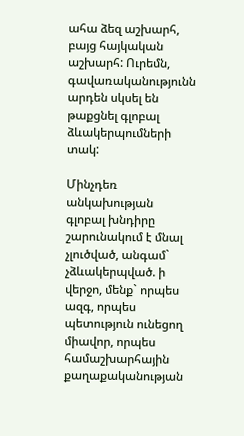ահա ձեզ աշխարհ, բայց հայկական աշխարհ: Ուրեմն, գավառականությունն արդեն սկսել են թաքցնել գլոբալ ձևակերպումների տակ:

Մինչդեռ անկախության գլոբալ խնդիրը շարունակում է մնալ չլուծված, անգամ` չձևակերպված. ի վերջո, մենք` որպես ազգ, որպես պետություն ունեցող միավոր, որպես համաշխարհային քաղաքականության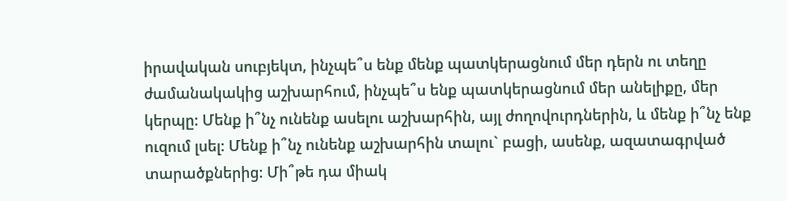իրավական սուբյեկտ, ինչպե՞ս ենք մենք պատկերացնում մեր դերն ու տեղը ժամանակակից աշխարհում, ինչպե՞ս ենք պատկերացնում մեր անելիքը, մեր կերպը: Մենք ի՞նչ ունենք ասելու աշխարհին, այլ ժողովուրդներին, և մենք ի՞նչ ենք ուզում լսել: Մենք ի՞նչ ունենք աշխարհին տալու` բացի, ասենք, ազատագրված տարածքներից: Մի՞թե դա միակ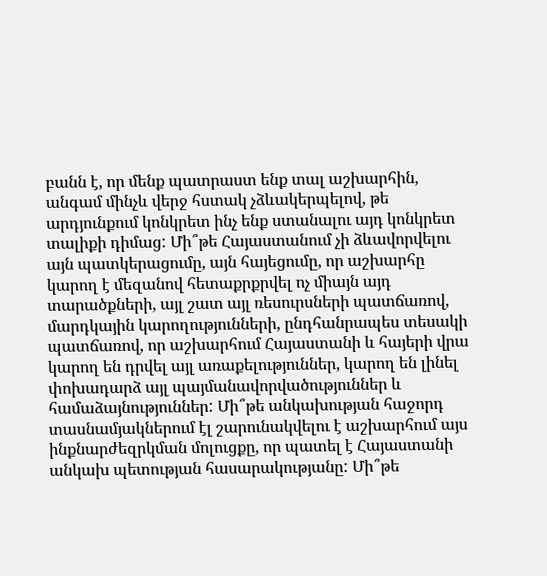բանն է, որ մենք պատրաստ ենք տալ աշխարհին, անգամ մինչև վերջ հստակ չձևակերպելով, թե արդյունքում կոնկրետ ինչ ենք ստանալու այդ կոնկրետ տալիքի դիմաց: Մի՞թե Հայաստանում չի ձևավորվելու այն պատկերացումը, այն հայեցումը, որ աշխարհը կարող է մեզանով հետաքրքրվել ոչ միայն այդ տարածքների, այլ շատ այլ ռեսուրսների պատճառով, մարդկային կարողությունների, ընդհանրապես տեսակի պատճառով, որ աշխարհում Հայաստանի և հայերի վրա կարող են դրվել այլ առաքելություններ, կարող են լինել փոխադարձ այլ պայմանավորվածություններ և համաձայնություններ: Մի՞թե անկախության հաջորդ տասնամյակներում էլ շարունակվելու է աշխարհում այս ինքնարժեզրկման մոլուցքը, որ պատել է Հայաստանի անկախ պետության հասարակությանը: Մի՞թե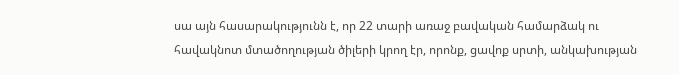սա այն հասարակությունն է, որ 22 տարի առաջ բավական համարձակ ու հավակնոտ մտածողության ծիլերի կրող էր, որոնք, ցավոք սրտի, անկախության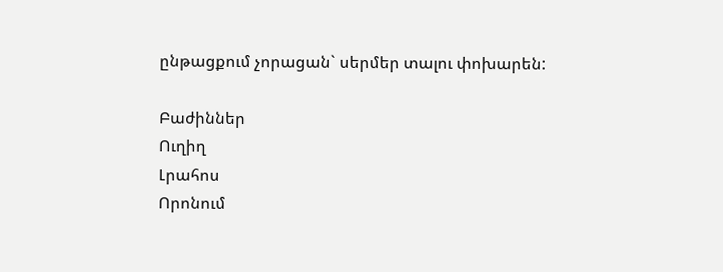ընթացքում չորացան` սերմեր տալու փոխարեն:

Բաժիններ
Ուղիղ
Լրահոս
Որոնում